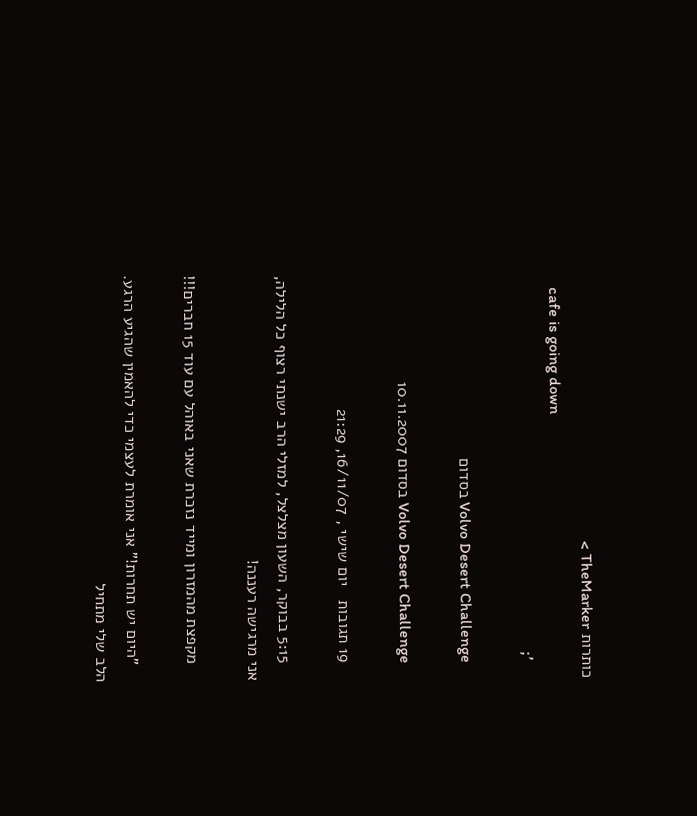כותרות TheMarker >
    cafe is going down
    ';

    Volvo Desert Challenge בסדום

    Volvo Desert Challenge בסדום 10.11.2007

    19 תגובות   יום שישי , 16/11/07, 21:29

    5:15 בבוקר, השעון מצלצל, למזלי הרב ישנתי רצוף כל הלילה, אני מרגישה רעננה!

    מקפצת מהמזרון ומייד נזכרת שאני באוהל עם עוד 15 חברים!!!

    "היום יש תחרות!" אני אומרת לעצמי כדי להאמין שהגיע הרגע. הלב שלי מתחיל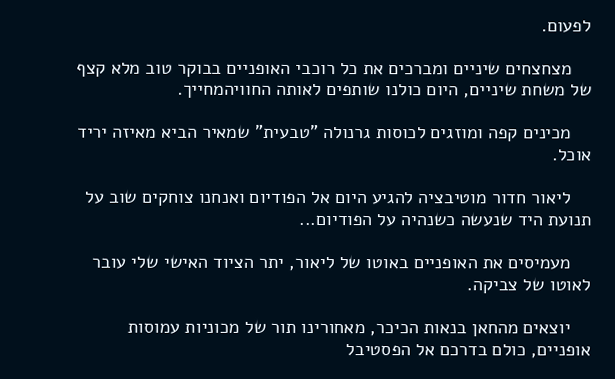לפעום.

    מצחצחים שיניים ומברכים את כל רוכבי האופניים בבוקר טוב מלא קצף של משחת שיניים, היום כולנו שותפים לאותה החוויהמחייך.

    מכינים קפה ומוזגים לכוסות גרנולה "טבעית" שמאיר הביא מאיזה יריד אוכל.

    ליאור חדור מוטיבציה להגיע היום אל הפודיום ואנחנו צוחקים שוב על תנועת היד שנעשה כשנהיה על הפודיום...

    מעמיסים את האופניים באוטו של ליאור, יתר הציוד האישי שלי עובר לאוטו של צביקה.

    יוצאים מהחאן בנאות הכיכר, מאחורינו תור של מכוניות עמוסות אופניים, כולם בדרכם אל הפסטיבל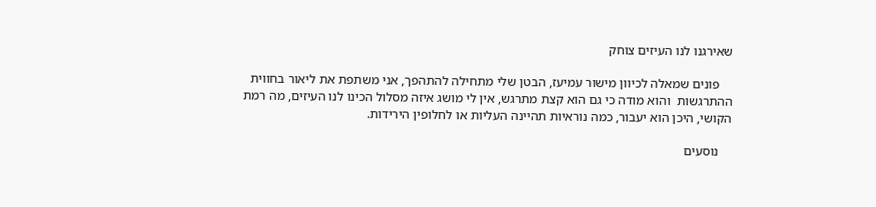שאירגנו לנו העיזים צוחק

    פונים שמאלה לכיוון מישור עמיעז, הבטן שלי מתחילה להתהפך, אני משתפת את ליאור בחווית ההתרגשות  והוא מודה כי גם הוא קצת מתרגש, אין לי מושג איזה מסלול הכינו לנו העיזים, מה רמת הקושי, היכן הוא יעבור, כמה נוראיות תהיינה העליות או לחלופין הירידות.

    נוסעים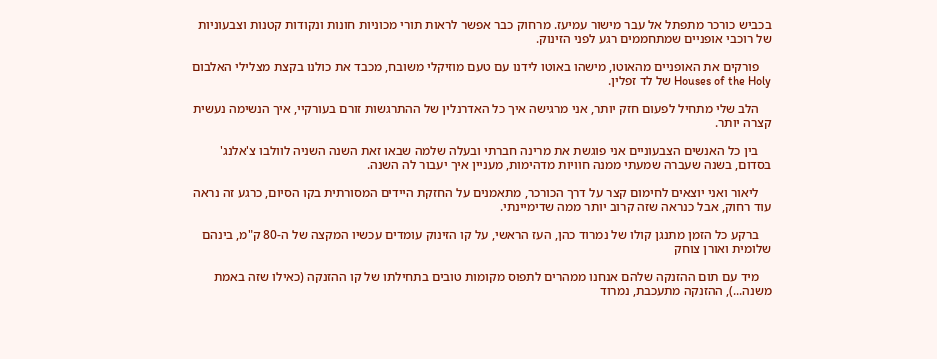בכביש כורכר מתפתל אל עבר מישור עמיעז. מרחוק כבר אפשר לראות תורי מכוניות חונות ונקודות קטנות וצבעוניות של רוכבי אופניים שמתחממים רגע לפני הזינוק.

    פורקים את האופניים מהאוטו, מישהו באוטו לידנו עם טעם מוזיקלי משובח, מכבד את כולנו בקצת מצלילי האלבום  Houses of the Holy של לד זפלין.

    הלב שלי מתחיל לפעום חזק יותר, אני מרגישה איך כל האדרנלין של ההתרגשות זורם בעורקיי, איך הנשימה נעשית קצרה יותר.

    בין כל האנשים הצבעוניים אני פוגשת את מרינה חברתי ובעלה שלמה שבאו זאת השנה השניה לוולבו צ'אלנג' בסדום, בשנה שעברה שמעתי ממנה חוויות מדהימות, מעניין איך יעבור לה השנה.

    ליאור ואני יוצאים לחימום קצר על דרך הכורכר, מתאמנים על החזקת היידים המסורתית בקו הסיום, כרגע זה נראה עוד רחוק, אבל כנראה שזה קרוב יותר ממה שדימיינתי.

    ברקע כל הזמן מתנגן קולו של נמרוד כהן, העז הראשי, על קו הזינוק עומדים עכשיו המקצה של ה-80 ק"מ, בינהם שלומית ואורן צוחק

    מיד עם תום ההזנקה שלהם אנחנו ממהרים לתפוס מקומות טובים בתחילתו של קו ההזנקה (כאילו שזה באמת משנה...), ההזנקה מתעכבת, נמרוד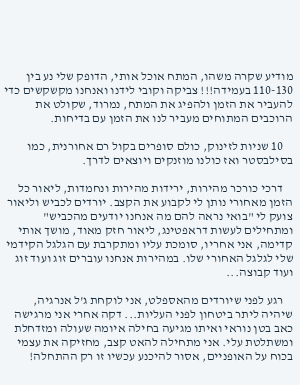מודיע שקרה משהו, המתח אוכל אותי, הדופק שלי נע בין 110-130 בעמידה!!! צביקה וקובי לידנו ואנחנו מקשקשים כדי להעביר את הזמן ולהפיג את המתח, נמרוד, שקולט את הרוכבים המתוחים מעביר לנו את הזמן עם בדיחות.

    10 שניות לזינוק, כולם סופרים בקול רם אחורנית, כמו בסילבסטר ואז כולנו מוזנקים ויוצאים לדרך.

    דרכי כורכר מהירות, ירידות מהירות ונחמדות, ליאור כל הזמן מאחורי נותן לי לקבוע את הקצב. יורדים לכביש וליאור צועק לי "בואי נראה להם מה אנחנו יודעים מהכביש" ומתחילים לעשות דראפטינג, ליאור חזק מאוד, מושך אותי  קדימה, אני אחריו, סומכת עליו ומתקרבת עם הגלגל הקידמי שלי לגלגל האחורי שלו. במהירות אנחנו עוברים זוג ועוד זוג ועוד קבוצה...

    רגע לפני שיורדים מהאספלט, אני לוקחת ג'ל אנרגיה, שיהיה ליתר ביטחון לפני העליות... דקה אחרי אני מרגישה כאב בטן נוראי ואיתו מגיעה בחילה איומה שעולה ומזדחלת ומשתלטת עלי. אני מתחילה להאט קצב, מחזיקה את עצמי בכוח על האופניים, אסור להיכנע עכשיו זו רק ההתחלה!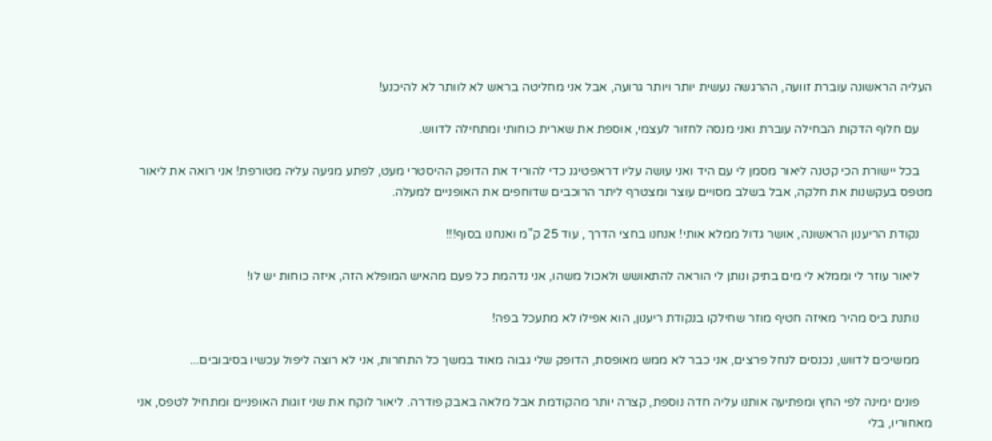העליה הראשונה עוברת זוועה, ההרגשה נעשית יותר ויותר גרועה, אבל אני מחליטה בראש לא לוותר לא להיכנע!

    עם חלוף הדקות הבחילה עוברת ואני מנסה לחזור לעצמי, אוספת את שארית כוחותי ומתחילה לדווש.

    בכל יישורת הכי קטנה ליאור מסמן לי עם היד ואני עושה עליו דראפטיגנ כדי להוריד את הדופק ההיסטרי מעט, לפתע מגיעה עליה מטורפת! אני רואה את ליאור מטפס בעקשנות את חלקה, אבל בשלב מסויים עוצר ומצטרף ליתר הרוכבים שדוחפים את האופניים למעלה.

    נקודת הריענון הראשונה, אושר גדול ממלא אותי! אנחנו בחצי הדרך , עוד 25 ק"מ ואנחנו בסוף!!!

    ליאור עוזר לי וממלא לי מים בתיק ונותן לי הוראה להתאושש ולאכול משהו, אני נדהמת כל פעם מהאיש המופלא הזה, איזה כוחות יש לו!

    נותנת ביס מהיר מאיזה חטיף מוזר שחילקו בנקודת ריענון, הוא אפילו לא מתעכל בפה!

    ממשיכים לדווש, נכנסים לנחל פרצים, אני כבר לא ממש מאופסת, הדופק שלי גבוה מאוד במשך כל התחרות, אני לא רוצה ליפול עכשיו בסיבובים...

    פונים ימינה לפי החץ ומפתיעה אותנו עליה חדה נוספת, קצרה יותר מהקודמת אבל מלאה באבק פודרה. ליאור לוקח את שני זוגות האופניים ומתחיל לטפס, אני מאחוריו, בלי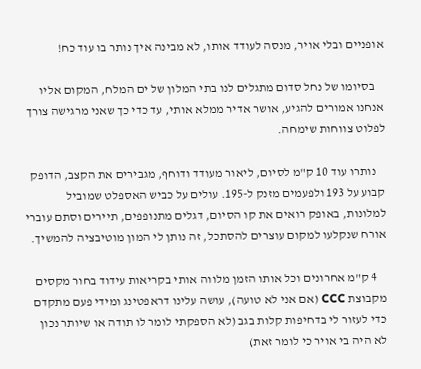אופניים ובלי אויר, מנסה לעודד אותו, לא מבינה איך נותר בו עוד כח!

    בסיומו של נחל סדום מתגלים לנו בתי המלון של ים המלח, המקום אליו אנחנו אמורים להגיע, אושר אדיר ממלא אותי, עד כדי כך שאני מרגישה צורך לפלוט צווחות שימחה.

    נותרו עוד 10 ק"מ לסיום, ליאור מעודד ודוחף, מגבירים את הקצב, הדופק קבוע על 193 ולפעמים מזנק ל-195. עולים על כביש האספלט שמוביל למלונות, באופק רואים את קו הסיום, דגלים מתנופפים, תיירים וסתם עוברי אורח שנקלעו למקום עוצרים להסתכל, זה נותן לי המון מוטיבציה להמשיך.

    4 ק"מ אחרונים וכל אותו הזמן מלווה אותי בקריאות עידוד בחור מקסים מקבוצת CCC (אם אני לא טועה), עושה עלינו דראפטינג ומידי פעם מתקדם כדי לעזור לי בדחיפות קלות בגב (לא הספקתי לומר לו תודה או שיותר נכון לא היה בי אויר כי לומר זאת)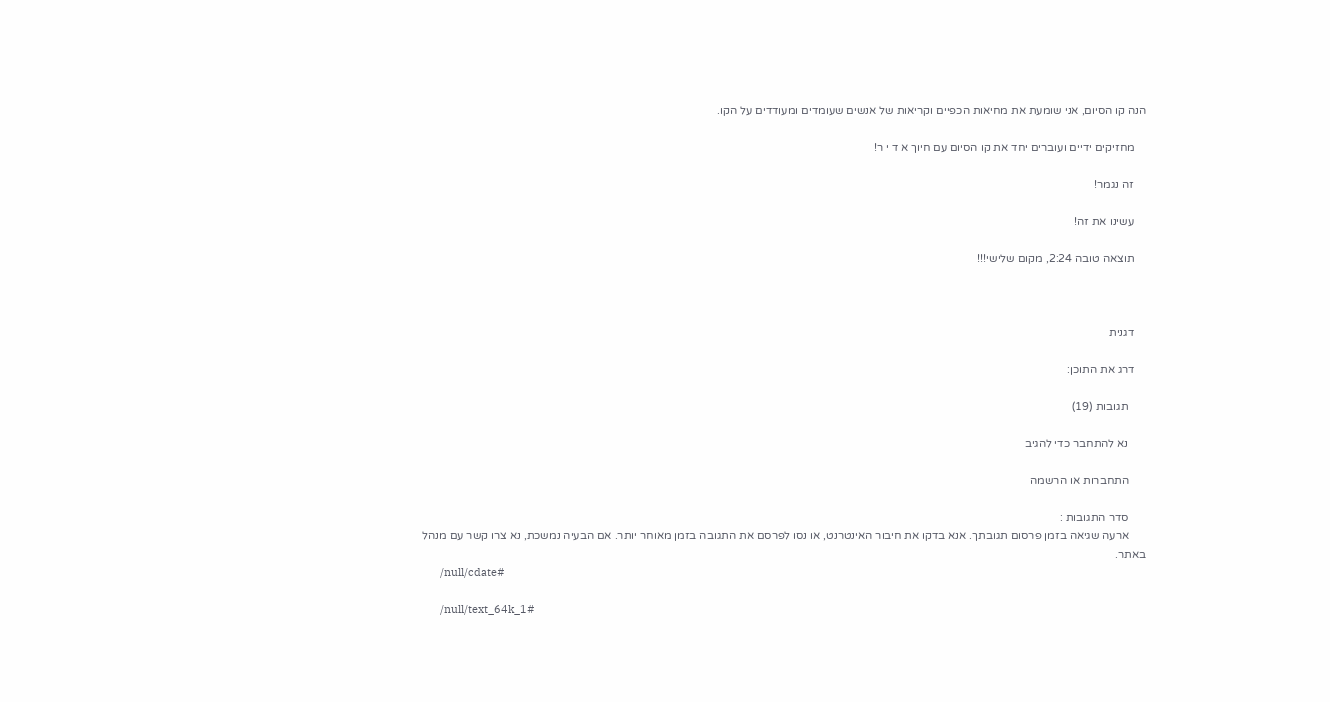הנה קו הסיום, אני שומעת את מחיאות הכפיים וקריאות של אנשים שעומדים ומעודדים על הקו.

    מחזיקים ידיים ועוברים יחד את קו הסיום עם חיוך א ד י ר!

    זה נגמר!

    עשינו את זה!

    תוצאה טובה 2:24, מקום שלישי!!!



    דגנית

    דרג את התוכן:

      תגובות (19)

      נא להתחבר כדי להגיב

      התחברות או הרשמה

      סדר התגובות :
      ארעה שגיאה בזמן פרסום תגובתך. אנא בדקו את חיבור האינטרנט, או נסו לפרסם את התגובה בזמן מאוחר יותר. אם הבעיה נמשכת, נא צרו קשר עם מנהל באתר.
      /null/cdate#

      /null/text_64k_1#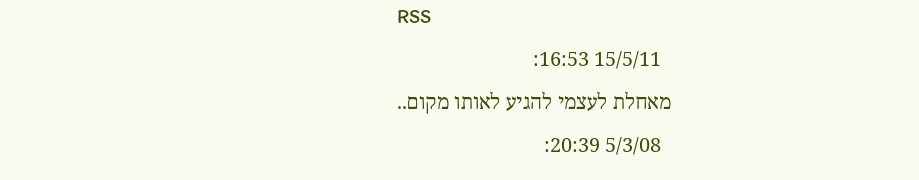RSS
        15/5/11 16:53:
      מאחלת לעצמי להגיע לאותו מקום..
        5/3/08 20:39: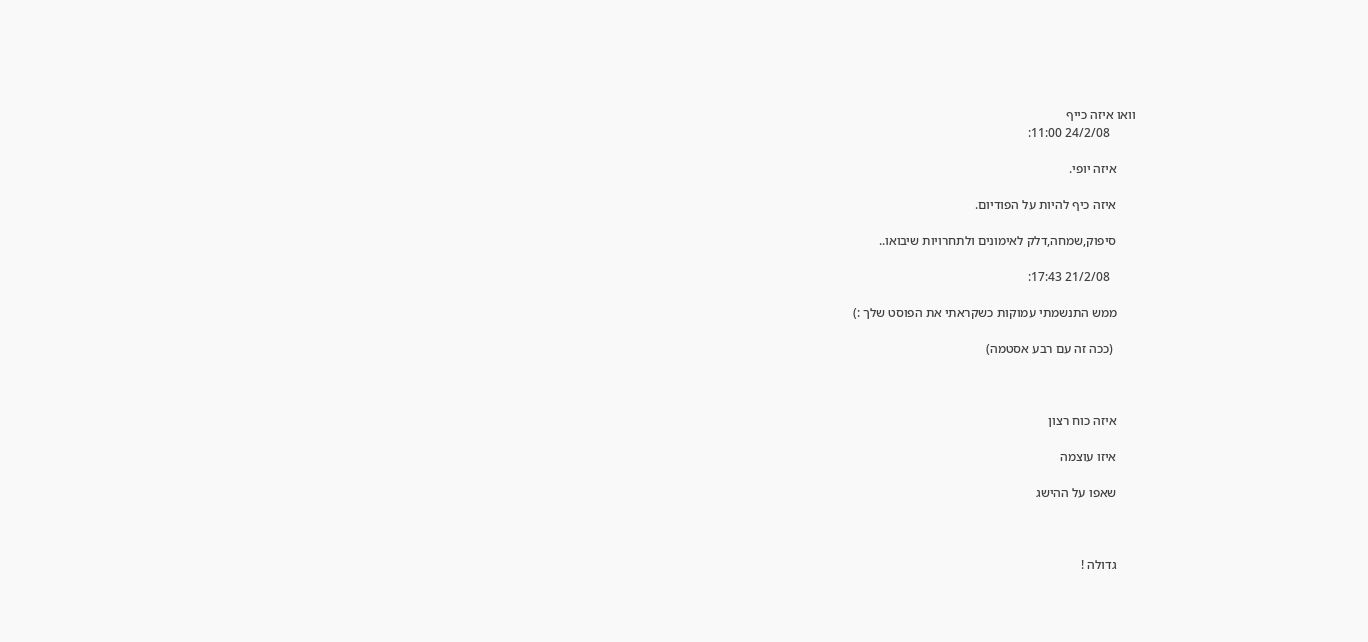וואו איזה כייף
        24/2/08 11:00:

      איזה יופי.

      איזה כיף להיות על הפודיום.

      סיפוק,שמחה,דלק לאימונים ולתחרויות שיבואו..

        21/2/08 17:43:

      ממש התנשמתי עמוקות כשקראתי את הפוסט שלך :)

       (ככה זה עם רבע אסטמה)



      איזה כוח רצון

      איזו עוצמה

      שאפו על ההישג



      גדולה !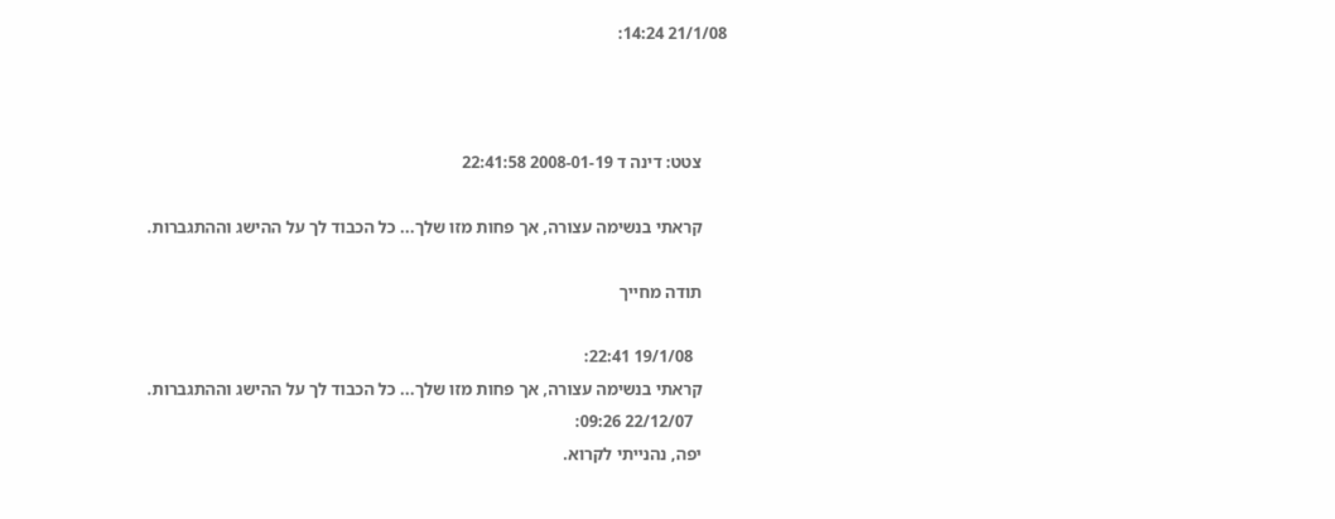21/1/08 14:24:



      צטט: דינה ד 2008-01-19 22:41:58

      קראתי בנשימה עצורה, אך פחות מזו שלך... כל הכבוד לך על ההישג וההתגברות.

      תודה מחייך

        19/1/08 22:41:
      קראתי בנשימה עצורה, אך פחות מזו שלך... כל הכבוד לך על ההישג וההתגברות.
        22/12/07 09:26:
      יפה, נהנייתי לקרוא.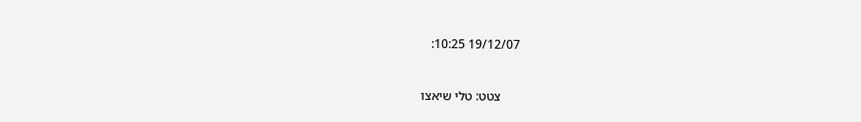19/12/07 10:25:



      צטט: טלי שיאצו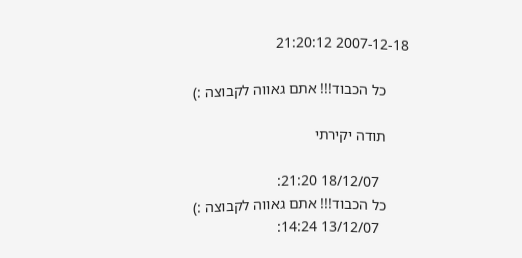2007-12-18 21:20:12

      כל הכבוד!!! אתם גאווה לקבוצה :)

      תודה יקירתי

        18/12/07 21:20:
      כל הכבוד!!! אתם גאווה לקבוצה :)
        13/12/07 14:24: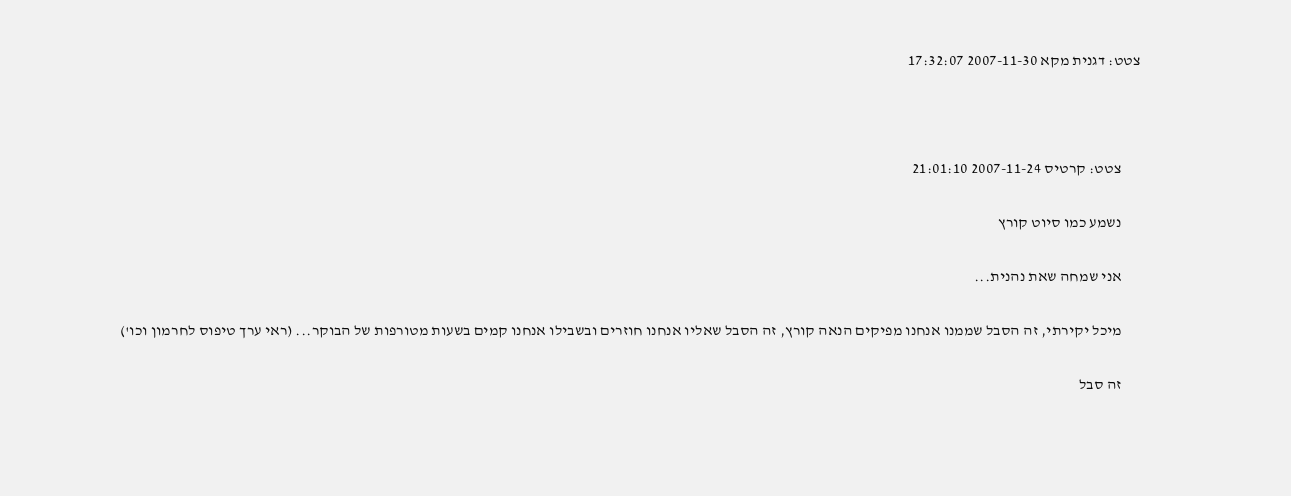צטט: דגנית מקא 2007-11-30 17:32:07



      צטט: קרטיס 2007-11-24 21:01:10

      נשמע כמו סיוט קורץ

      אני שמחה שאת נהנית...

      מיכל יקירתי, זה הסבל שממנו אנחנו מפיקים הנאה קורץ, זה הסבל שאליו אנחנו חוזרים ובשבילו אנחנו קמים בשעות מטורפות של הבוקר... (ראי ערך טיפוס לחרמון וכו')

      זה סבל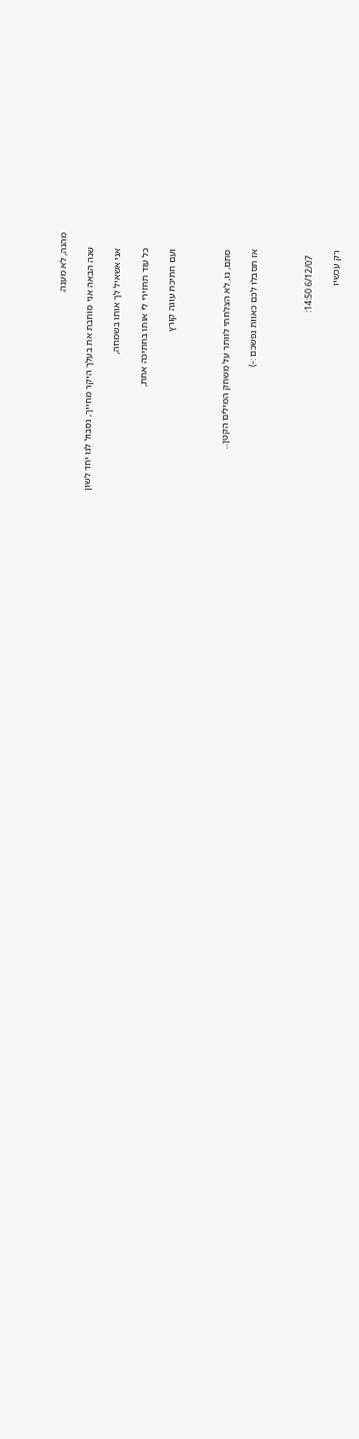מהנה, לא מענה.

      שנה הבאה אני סוחבת את בעלך היקר מחייך, נסבול לנו יחד לשון

      אני אשאיל לך אותו בשמחה,

      כל עוד תחזירי לי אותו בחתיכה אחת,

      ועם חתיכת עוגה קורץ



      סתם, נו, לא הצלחתי לוותר על משחק המילים הקטן...

      אז תסבלו לכם כאוות נפשכם :-)



        6/12/07 14:50:

      רק עכשיו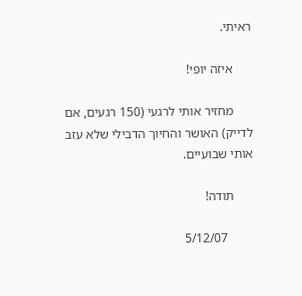ראיתי.

      איזה יופי!

      מחזיר אותי לרגעי (150 רגעים, אם לדייק) האושר והחיוך הדבילי שלא עזב אותי שבועיים.

      תודה!

        5/12/07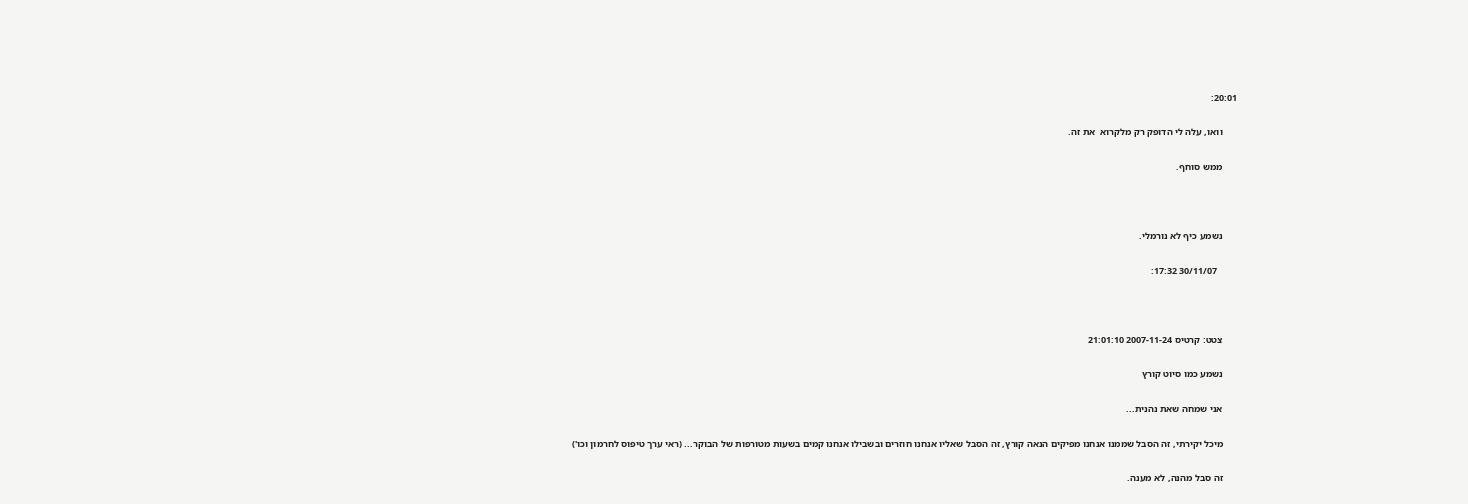20:01:

      וואו, עלה לי הדופק רק מלקרוא  את זה.

      ממש סוחף.



      נשמע כיף לא נורמלי.

        30/11/07 17:32:



      צטט: קרטיס 2007-11-24 21:01:10

      נשמע כמו סיוט קורץ

      אני שמחה שאת נהנית...

      מיכל יקירתי, זה הסבל שממנו אנחנו מפיקים הנאה קורץ, זה הסבל שאליו אנחנו חוזרים ובשבילו אנחנו קמים בשעות מטורפות של הבוקר... (ראי ערך טיפוס לחרמון וכו')

      זה סבל מהנה, לא מענה.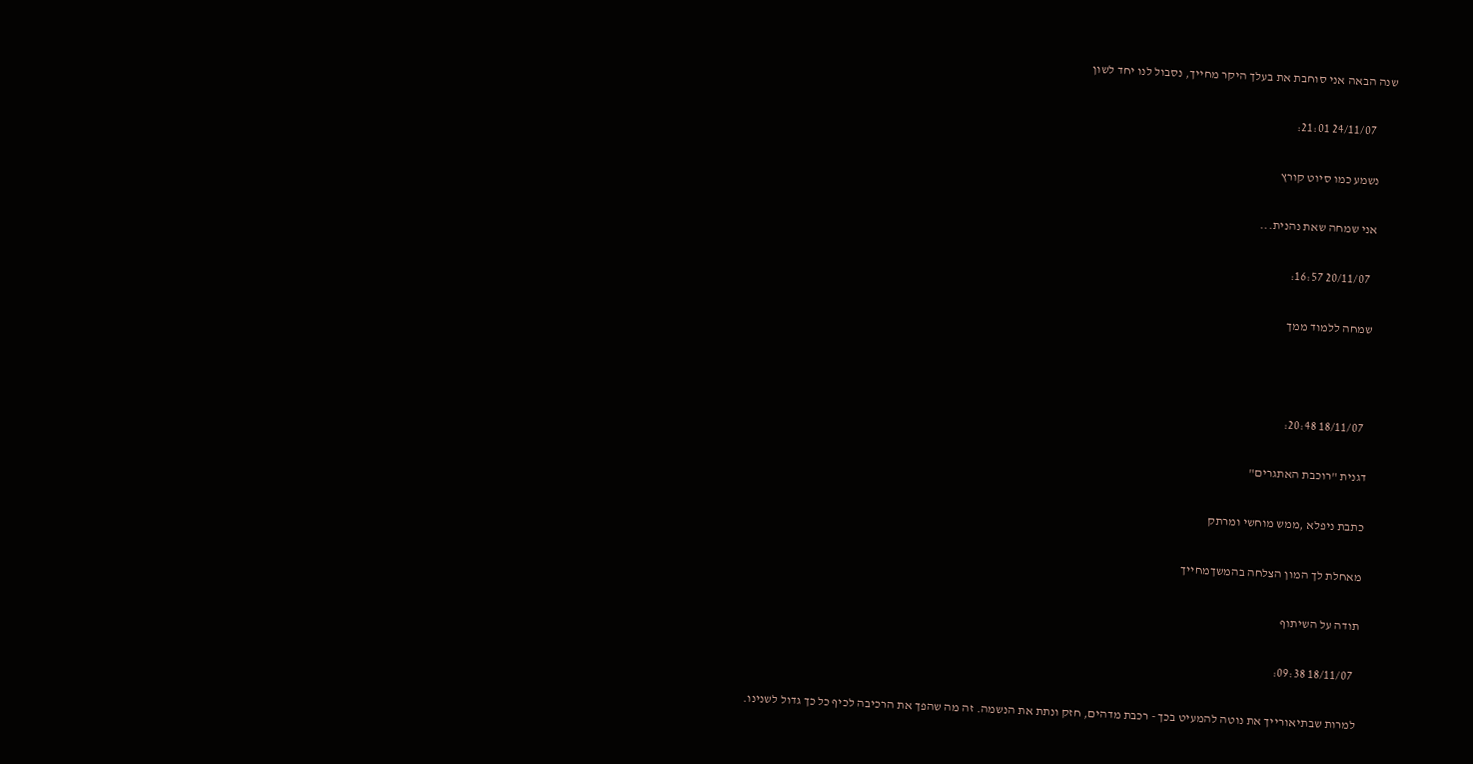שנה הבאה אני סוחבת את בעלך היקר מחייך, נסבול לנו יחד לשון

        24/11/07 21:01:

      נשמע כמו סיוט קורץ

      אני שמחה שאת נהנית...

        20/11/07 16:57:

      שמחה ללמוד ממך



        18/11/07 20:48:

      דגנית "רוכבת האתגרים"

      כתבת ניפלא ,ממש מוחשי ומרתק

      מאחלת לך המון הצלחה בהמשךמחייך

      תודה על השיתוף

        18/11/07 09:38:

      למרות שבתיאורייך את נוטה להמעיט בכך - רכבת מדהים, חזק ונתת את הנשמה. זה מה שהפך את הרכיבה לכיף כל כך גדול לשנינו.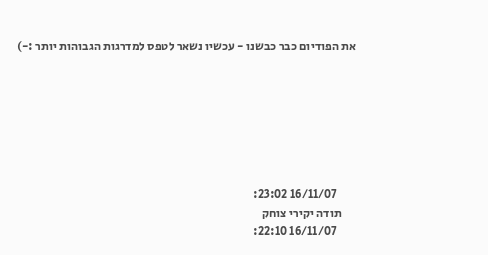את הפודיום כבר כבשנו - עכשיו נשאר לטפס למדרגות הגבוהות יותר :-)







        16/11/07 23:02:
      תודה יקירי צוחק
        16/11/07 22:10: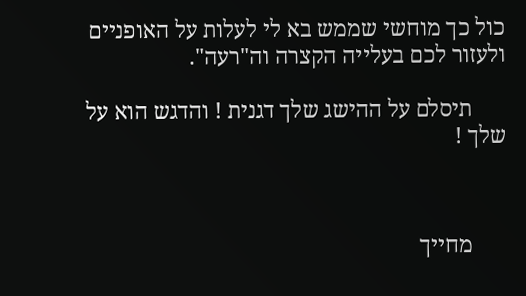כול כך מוחשי שממש בא לי לעלות על האופניים ולעזור לכם בעלייה הקצרה וה"רעה".

      תיסלם על ההישג שלך דגנית ! והדגש הוא על שלך !



      מחייך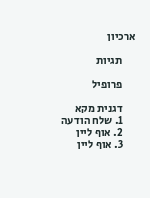ארכיון

      תגיות

      פרופיל

      דגנית מקא
      1. שלח הודעה
      2. אוף ליין
      3. אוף ליין